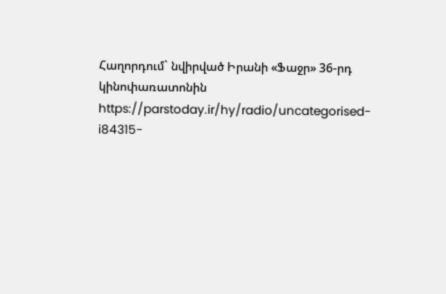Հաղորդում` նվիրված Իրանի «Ֆաջր» 36-րդ կինոփառատոնին
https://parstoday.ir/hy/radio/uncategorised-i84315-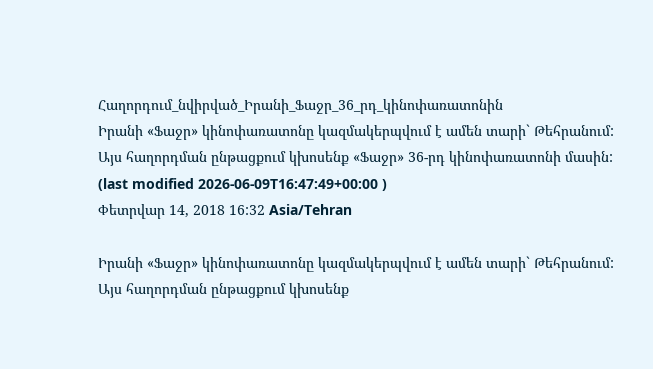Հաղորդում_նվիրված_Իրանի_Ֆաջր_36_րդ_կինոփառատոնին
Իրանի «Ֆաջր» կինոփառատոնը կազմակերպվում է ամեն տարի` Թեհրանում: Այս հաղորդման ընթացքում կխոսենք «Ֆաջր» 36-րդ կինոփառատոնի մասին:
(last modified 2026-06-09T16:47:49+00:00 )
Փետրվար 14, 2018 16:32 Asia/Tehran

Իրանի «Ֆաջր» կինոփառատոնը կազմակերպվում է ամեն տարի` Թեհրանում: Այս հաղորդման ընթացքում կխոսենք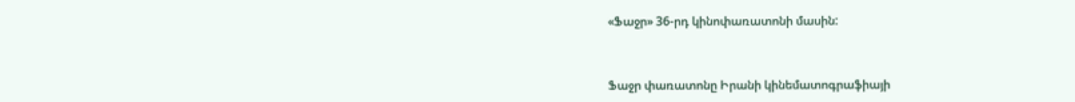«Ֆաջր» 36-րդ կինոփառատոնի մասին:



Ֆաջր փառատոնը Իրանի կինեմատոգրաֆիայի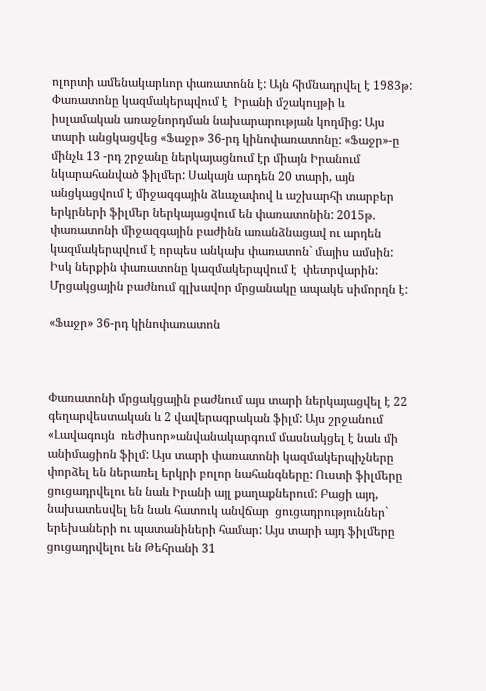ոլորտի ամենակարևոր փառատոնն է: Այն հիմնադրվել է 1983թ: Փառատոնը կազմակերպվում է  Իրանի մշակույթի և իսլամական առաջնորդման նախարարության կողմից: Այս տարի անցկացվեց «Ֆաջր» 36-րդ կինոփառատոնը: «Ֆաջր»-ը մինչև 13 -րդ շրջանը ներկայացնում էր միայն Իրանում նկարահանված ֆիլմեր: Սակայն արդեն 20 տարի, այն անցկացվում է միջազգային ձևաչափով և աշխարհի տարբեր երկրների ֆիլմեր ներկայացվում են փառատոնին: 2015թ. փառատոնի միջազգային բաժինն առանձնացավ ու արդեն կազմակերպվում է որպես անկախ փառատոն` մայիս ամսին: Իսկ ներքին փառատոնը կազմակերպվում է  փետրվարին: Մրցակցային բաժնում գլխավոր մրցանակը ապակե սիմորղն է:

«Ֆաջր» 36-րդ կինոփառատոն



Փառատոնի մրցակցային բաժնում այս տարի ներկայացվել է 22 գեղարվեստական և 2 վավերագրական ֆիլմ: Այս շրջանում «Լավագույն  ռեժիսոր»անվանակարգում մասնակցել է նաև մի անիմացիոն ֆիլմ: Այս տարի փառատոնի կազմակերպիչները փորձել են ներառել երկրի բոլոր նահանգները: Ուստի ֆիլմերը ցուցադրվելու են նաև Իրանի այլ քաղաքներում: Բացի այդ, նախատեսվել են նաև հատուկ անվճար  ցուցադրություններ` երեխաների ու պատանիների համար: Այս տարի այդ ֆիլմերը ցուցադրվելու են Թեհրանի 31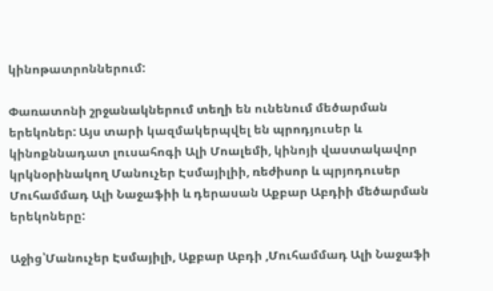կինոթատրոններում:

Փառատոնի շրջանակներում տեղի են ունենում մեծարման երեկոներ: Այս տարի կազմակերպվել են պրոդյուսեր և կինոքննադատ լուսահոգի Ալի Մոալեմի, կինոյի վաստակավոր կրկնօրինակող Մանուչեր Էսմայիլիի, ռեժիսոր և պրյոդուսեր Մուհամմադ Ալի Նաջաֆիի և դերասան Աքբար Աբդիի մեծարման երեկոները:

Աջից՝Մանուչեր Էսմայիլի, Աքբար Աբդի ,Մուհամմադ Ալի Նաջաֆի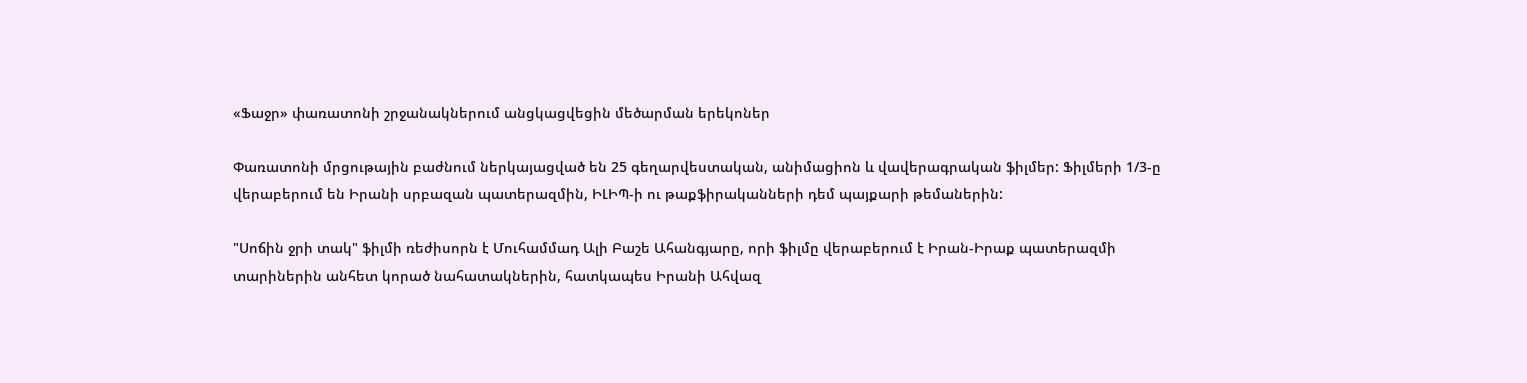«Ֆաջր» փառատոնի շրջանակներում անցկացվեցին մեծարման երեկոներ

Փառատոնի մրցութային բաժնում ներկայացված են 25 գեղարվեստական, անիմացիոն և վավերագրական ֆիլմեր: Ֆիլմերի 1/3-ը վերաբերում են Իրանի սրբազան պատերազմին, ԻԼԻՊ-ի ու թաքֆիրականների դեմ պայքարի թեմաներին:

"Սոճին ջրի տակ" ֆիլմի ռեժիսորն է Մուհամմադ Ալի Բաշե Ահանգյարը, որի ֆիլմը վերաբերում է Իրան-Իրաք պատերազմի տարիներին անհետ կորած նահատակներին, հատկապես Իրանի Ահվազ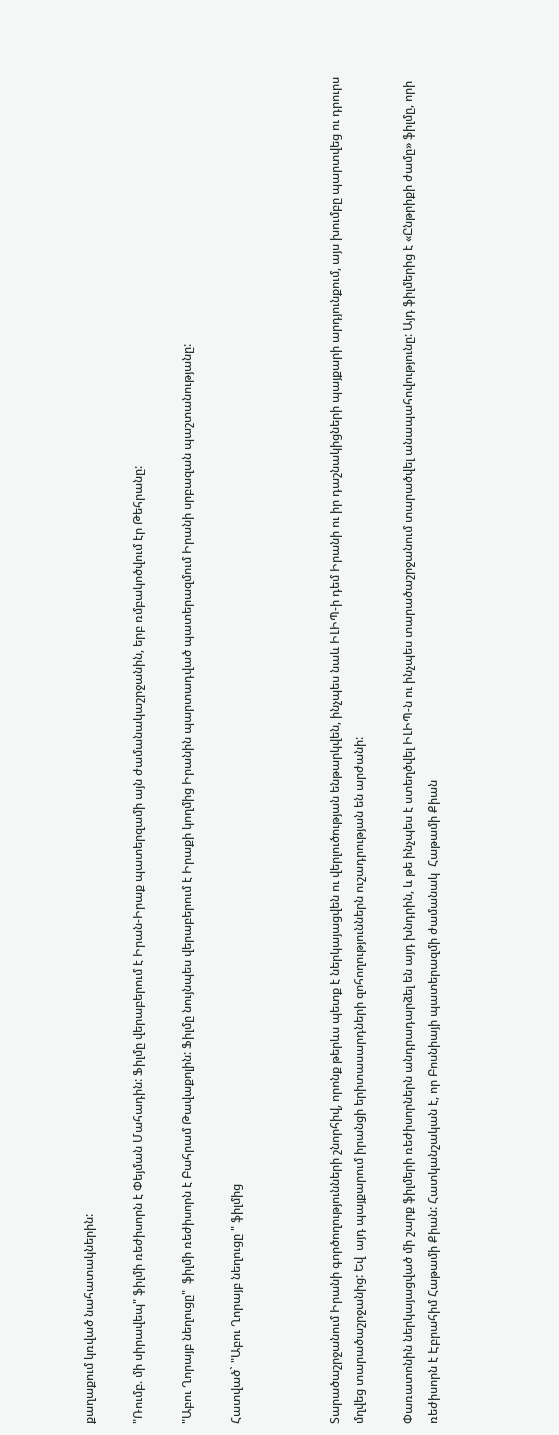քաղաքում կռված նահատակներին:

"Ռումբ. մի սիրավեպ" ֆիլմի ռեժիսորն է Փեյման Մահադին: Ֆիլմը վերաբերում է Իրան-Իրաք պատերզամի այն ժամանակաշրջանին, երբ ռմբակոծվում էր Թեհրանը:

"Աբու Ղորայբ նեղուցը"  ֆիլմի ռեժիսորն է Բահրամ Թավաքոլին: Ֆիլմը նույնպես վերաբերում է Իրաքի կողմից Իրանին պարտադված պատերազմում Իրանի սրբազան պաշտանությանը:

Հատված` "Աբու Ղորայբ նեղուցը " ֆիլմից



Տարածաշրջանում Իրանի գործողությունների շնորհիվ, որոնք թերևս պետք է ներկայացվեն ու վերլուծության ենթարկվեն, ինչպես նաև ԻԼԻՊ-ի դեմ Իրանի ու իր դաշնակիցների պայքարի արդյունքում, այս խումբը պարտվեց ու դրուրս մղվեց տարածաշրջանից: Եվ  այդ պայքարում իրանցի երիտասարդների զոհողություններն ուշադրության են արժանի:

Փառատոնին ներկայացված մի շարք ֆիլմերի ռեժիսորներն անդրադարձել են այդ խնդրին, և թե ինչպես է ստեղծվել ԻԼԻՊ-ն ու ինչպես տարածաշրջանում տարածվել անապահովությունը: Այդ ֆիլմերից է «Ընթրիքի ժամը» ֆիլմը, որի ռեժիսորն է Էբրահիմ Հաթամի Քիան: Հատկանշական է, որ Բոսնիայի պատերազմի ժամանակ  Հաթամի Քիան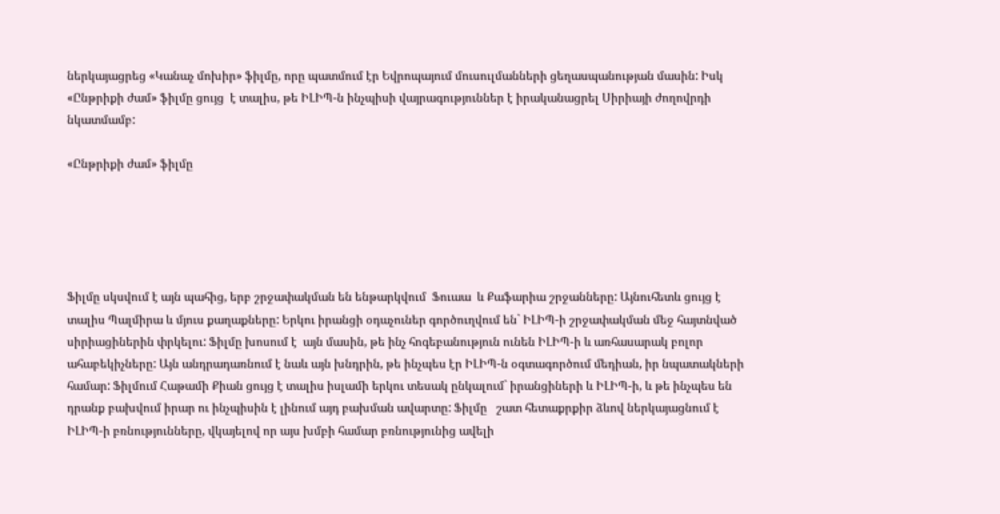ներկայացրեց «Կանաչ մոխիր» ֆիլմը, որը պատմում էր Եվրոպայում մուսուլմանների ցեղասպանության մասին: Իսկ «Ընթրիքի ժամ» ֆիլմը ցույց  է տալիս, թե ԻԼԻՊ-ն ինչպիսի վայրագություններ է իրականացրել Սիրիայի ժողովրդի նկատմամբ:

«Ընթրիքի ժամ» ֆիլմը





Ֆիլմը սկսվում է այն պահից, երբ շրջափակման են ենթարկվում  Ֆուաա  և Քաֆարիա շրջանները: Այնուհետև ցույց է տալիս Պալմիրա և մյուս քաղաքները: Երկու իրանցի օդաչուներ գործուղվում են` ԻԼԻՊ-ի շրջափակման մեջ հայտնված սիրիացիներին փրկելու: Ֆիլմը խոսում է  այն մասին, թե ինչ հոգեբանություն ունեն ԻԼԻՊ-ի և առհասարակ բոլոր ահաբեկիչները: Այն անդրադառնում է նաև այն խնդրին, թե ինչպես էր ԻԼԻՊ-ն օգտագործում մեդիան, իր նպատակների համար: Ֆիլմում Հաթամի Քիան ցույց է տալիս իսլամի երկու տեսակ ընկալում` իրանցիների և ԻԼԻՊ-ի, և թե ինչպես են դրանք բախվում իրար ու ինչպիսին է լինում այդ բախման ավարտը: Ֆիլմը   շատ հետաքրքիր ձևով ներկայացնում է  ԻԼԻՊ-ի բռնությունները, վկայելով որ այս խմբի համար բռնությունից ավելի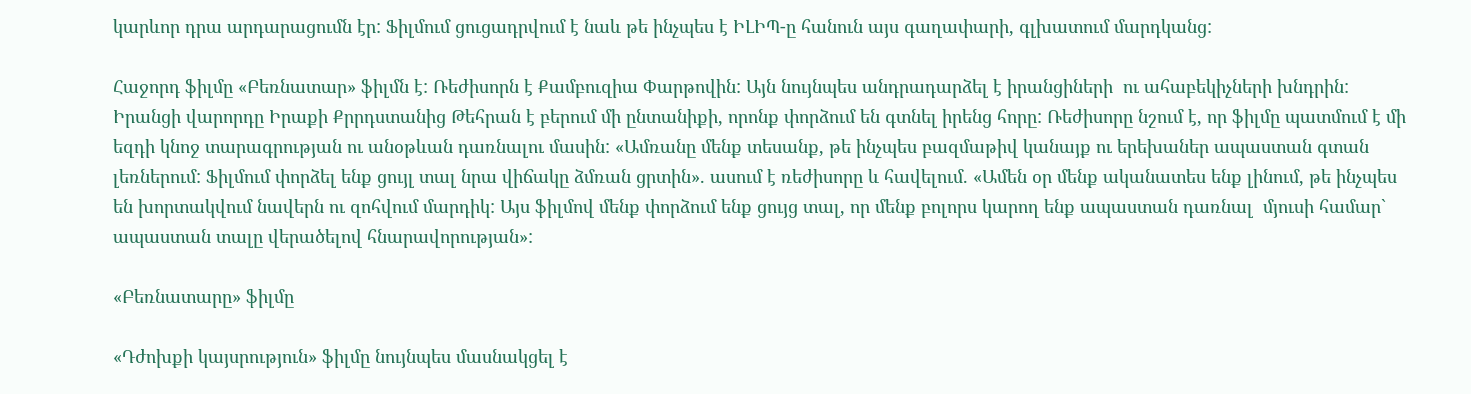կարևոր դրա արդարացումն էր: Ֆիլմում ցուցադրվում է նաև թե ինչպես է ԻԼԻՊ-ը հանուն այս գաղափարի, գլխատում մարդկանց:

Հաջորդ ֆիլմը «Բեռնատար» ֆիլմն է: Ռեժիսորն է Քամբուզիա Փարթովին: Այն նույնպես անդրադարձել է իրանցիների  ու ահաբեկիչների խնդրին: Իրանցի վարորդը Իրաքի Քրրդստանից Թեհրան է բերում մի ընտանիքի, որոնք փորձում են գտնել իրենց հորը: Ռեժիսորը նշում է, որ ֆիլմը պատմում է մի եզդի կնոջ տարագրության ու անօթևան դառնալու մասին: «Ամռանը մենք տեսանք, թե ինչպես բազմաթիվ կանայք ու երեխաներ ապաստան գտան լեռներում: Ֆիլմում փորձել ենք ցույլ տալ նրա վիճակը ձմռան ցրտին». ասում է ռեժիսորը և հավելում. «Ամեն օր մենք ականատես ենք լինում, թե ինչպես են խորտակվում նավերն ու զոհվում մարդիկ: Այս ֆիլմով մենք փորձում ենք ցույց տալ, որ մենք բոլորս կարող ենք ապաստան դառնալ  մյուսի համար` ապաստան տալը վերածելով հնարավորության»:

«Բեռնատարը» ֆիլմը

«Դժոխքի կայսրություն» ֆիլմը նույնպես մասնակցել է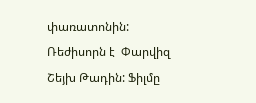փառատոնին: Ռեժիսորն է  Փարվիզ Շեյխ Թադին: Ֆիլմը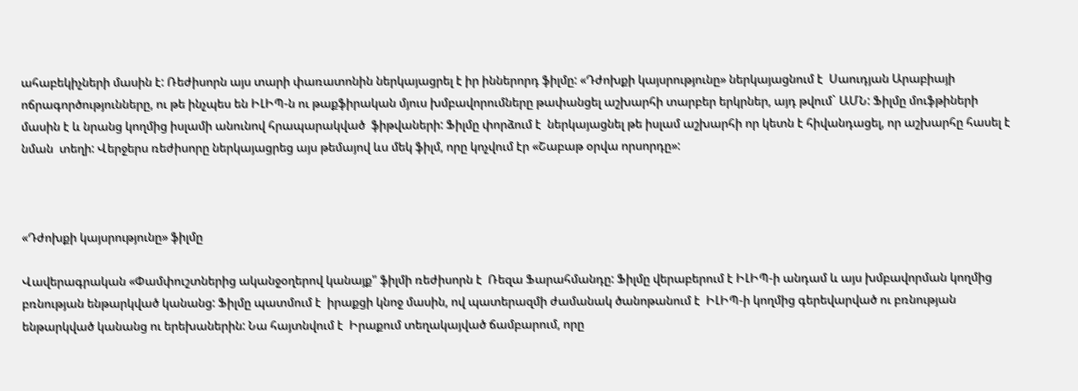ահաբեկիչների մասին է: Ռեժիսորն այս տարի փառատոնին ներկայացրել է իր իններորդ ֆիլմը: «Դժոխքի կայսրությունը» ներկայացնում է  Սաուդյան Արաբիայի ոճրագործությունները, ու թե ինչպես են ԻԼԻՊ-ն ու թաքֆիրական մյուս խմբավորումները թափանցել աշխարհի տարբեր երկրներ, այդ թվում` ԱՄՆ: Ֆիլմը մուֆթիների մասին է և նրանց կողմից իսլամի անունով հրապարակված  ֆիթվաների: Ֆիլմը փորձում է  ներկայացնել թե իսլամ աշխարհի որ կետն է հիվանդացել, որ աշխարհը հասել է նման  տեղի: Վերջերս ռեժիսորը ներկայացրեց այս թեմայով ևս մեկ ֆիլմ, որը կոչվում էր «Շաբաթ օրվա որսորդը»:



«Դժոխքի կայսրությունը» ֆիլմը

Վավերագրական «Փամփուշտներից ականջօղերով կանայք" ֆիլմի ռեժիսորն է  Ռեզա Ֆարահմանդը: Ֆիլմը վերաբերում է ԻԼԻՊ-ի անդամ և այս խմբավորման կողմից բռնության ենթարկված կանանց: Ֆիլմը պատմում է  իրաքցի կնոջ մասին, ով պատերազմի ժամանակ ծանոթանում է  ԻԼԻՊ-ի կողմից գերեվարված ու բռնության ենթարկված կանանց ու երեխաներին: Նա հայտնվում է  Իրաքում տեղակայված ճամբարում, որը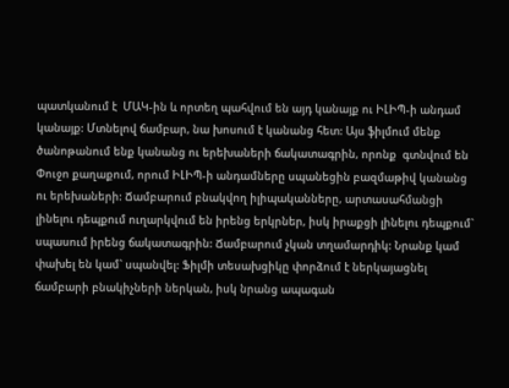պատկանում է  ՄԱԿ-ին և որտեղ պահվում են այդ կանայք ու ԻԼԻՊ-ի անդամ կանայք: Մտնելով ճամբար, նա խոսում է կանանց հետ: Այս ֆիլմում մենք ծանոթանում ենք կանանց ու երեխաների ճակատագրին, որոնք  գտնվում են Փուջո քաղաքում, որում ԻԼԻՊ-ի անդամները սպանեցին բազմաթիվ կանանց ու երեխաների: Ճամբարում բնակվող իլիպականները, արտասահմանցի լինելու դեպքում ուղարկվում են իրենց երկրներ, իսկ իրաքցի լինելու դեպքում` սպասում իրենց ճակատագրին: Ճամբարում չկան տղամարդիկ: Նրանք կամ փախել են կամ` սպանվել: Ֆիլմի տեսախցիկը փորձում է ներկայացնել ճամբարի բնակիչների ներկան, իսկ նրանց ապագան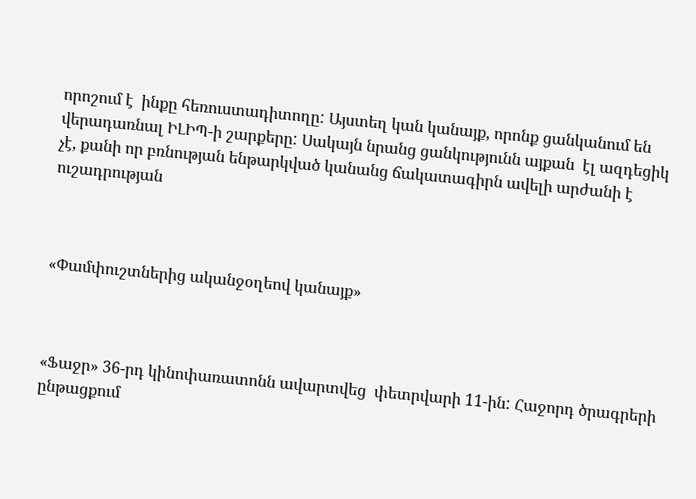որոշում է  ինքը հեռուստադիտողը: Այստեղ կան կանայք, որոնք ցանկանում են վերադառնալ ԻԼԻՊ-ի շարքերը: Սակայն նրանց ցանկությունն այքան  էլ ազդեցիկ չէ, քանի որ բռնության ենթարկված կանանց ճակատագիրն ավելի արժանի է ուշադրության



«Փամփուշտներից ականջօղեով կանայք»



«Ֆաջր» 36-րդ կինոփառատոնն ավարտվեց  փետրվարի 11-ին: Հաջորդ ծրագրերի ընթացքում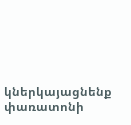կներկայացնենք փառատոնի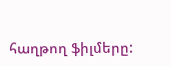հաղթող ֆիլմերը: